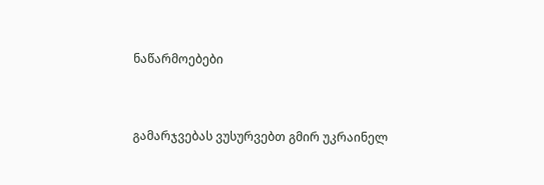ნაწარმოებები


გამარჯვებას ვუსურვებთ გმირ უკრაინელ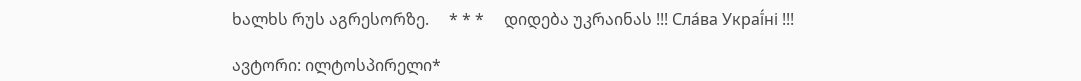ხალხს რუს აგრესორზე.     * * *     დიდება უკრაინას !!! Сла́ва Украї́ні !!!

ავტორი: ილტოსპირელი*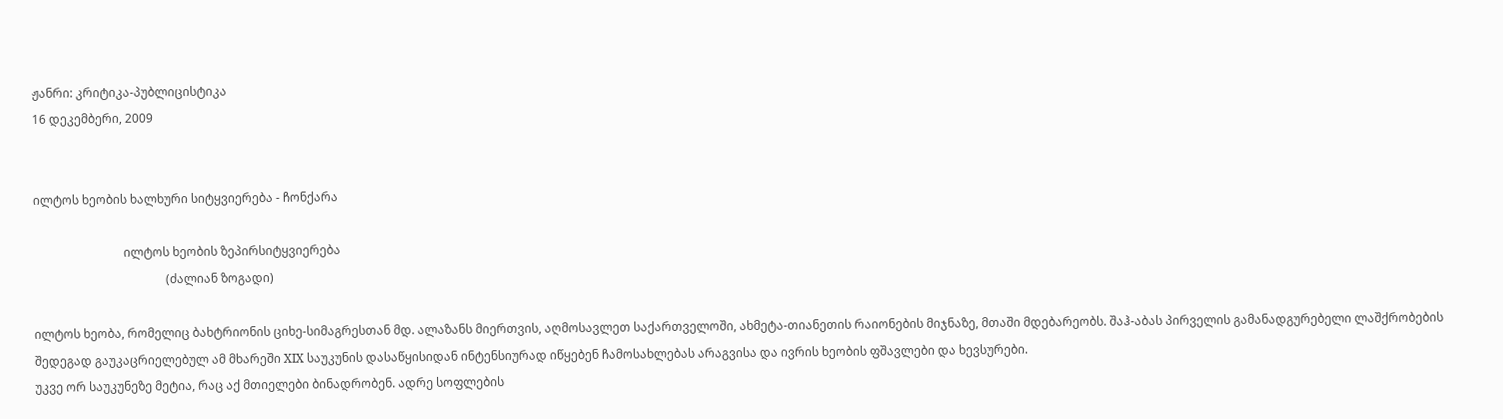ჟანრი: კრიტიკა-პუბლიცისტიკა
16 დეკემბერი, 2009


ილტოს ხეობის ხალხური სიტყვიერება - ჩონქარა

                              ილტოს ხეობის ზეპირსიტყვიერება
                                            (ძალიან ზოგადი)

ილტოს ხეობა, რომელიც ბახტრიონის ციხე-სიმაგრესთან მდ. ალაზანს მიერთვის, აღმოსავლეთ საქართველოში, ახმეტა-თიანეთის რაიონების მიჯნაზე, მთაში მდებარეობს. შაჰ-აბას პირველის გამანადგურებელი ლაშქრობების შედეგად გაუკაცრიელებულ ამ მხარეში XIX საუკუნის დასაწყისიდან ინტენსიურად იწყებენ ჩამოსახლებას არაგვისა და ივრის ხეობის ფშავლები და ხევსურები.
უკვე ორ საუკუნეზე მეტია, რაც აქ მთიელები ბინადრობენ. ადრე სოფლების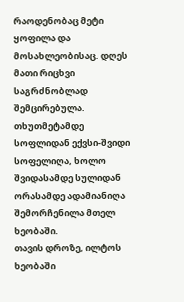რაოდენობაც მეტი ყოფილა და მოსახლეობისაც. დღეს მათი რიცხვი საგრძნობლად  შემცირებულა. თხუთმეტამდე სოფლიდან ექვსი-შვიდი სოფელიღა, ხოლო შვიდასამდე სულიდან ორასამდე ადამიანიღა შემორჩენილა მთელ ხეობაში.
თავის დროზე, ილტოს ხეობაში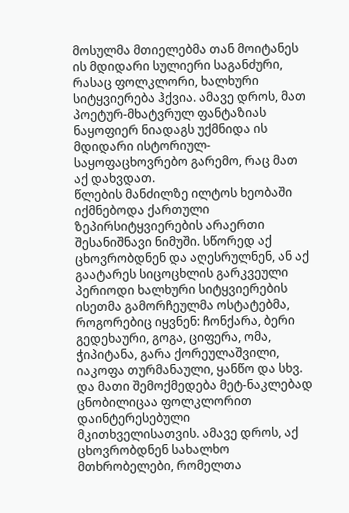მოსულმა მთიელებმა თან მოიტანეს ის მდიდარი სულიერი საგანძური, რასაც ფოლკლორი, ხალხური სიტყვიერება ჰქვია. ამავე დროს, მათ პოეტურ-მხატვრულ ფანტაზიას ნაყოფიერ ნიადაგს უქმნიდა ის მდიდარი ისტორიულ-საყოფაცხოვრებო გარემო, რაც მათ აქ დახვდათ.
წლების მანძილზე ილტოს ხეობაში იქმნებოდა ქართული ზეპირსიტყვიერების არაერთი შესანიშნავი ნიმუში. სწორედ აქ ცხოვრობდნენ და აღესრულნენ, ან აქ გაატარეს სიცოცხლის გარკვეული პერიოდი ხალხური სიტყვიერების ისეთმა გამორჩეულმა ოსტატებმა, როგორებიც იყვნენ: ჩონქარა, ბერი გედეხაური, გოგა, ციფერა, ომა, ჭიპიტანა, გარა ქორეულაშვილი, იაკოფა თურმანაული, ყანწო და სხვ. და მათი შემოქმედება მეტ-ნაკლებად ცნობილიცაა ფოლკლორით დაინტერესებული მკითხველისათვის. ამავე დროს, აქ ცხოვრობდნენ სახალხო მთხრობელები, რომელთა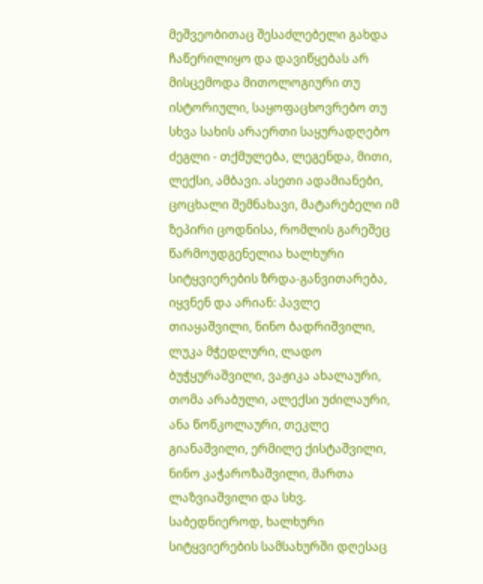მეშვეობითაც შესაძლებელი გახდა ჩაწერილიყო და დავიწყებას არ მისცემოდა მითოლოგიური თუ ისტორიული, საყოფაცხოვრებო თუ სხვა სახის არაერთი საყურადღებო ძეგლი - თქმულება, ლეგენდა, მითი, ლექსი, ამბავი. ასეთი ადამიანები, ცოცხალი შემნახავი, მატარებელი იმ ზეპირი ცოდნისა, რომლის გარეშეც წარმოუდგენელია ხალხური სიტყვიერების ზრდა-განვითარება, იყვნენ და არიან: პავლე თიაყაშვილი, ნინო ბადრიშვილი, ლუკა მჭედლური, ლადო ბუჭყურაშვილი, ვაჟიკა ახალაური, თომა არაბული, ალექსი უძილაური, ანა წოწკოლაური, თეკლე გიანაშვილი, ერმილე ქისტაშვილი, ნინო კაჭაროზაშვილი, მართა ლაზვიაშვილი და სხვ.
საბედნიეროდ, ხალხური სიტყვიერების სამსახურში დღესაც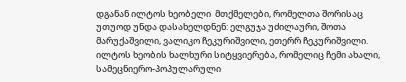დგანან ილტოს ხეობელი  მთქმელები, რომელთა შორისაც უთუოდ უნდა დასახელდნენ: ელგუჯა უძილაური, შოთა მარუქაშვილი, ვალიკო ჩეკურიშვილი, ეთერრ ჩეკურიშვილი.
ილტოს ხეობის ხალხური სიტყვიერება, რომელიც ჩემი ახალი, სამეცნიერო-პოპულარული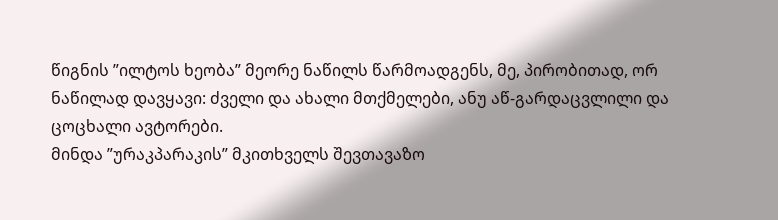წიგნის ”ილტოს ხეობა” მეორე ნაწილს წარმოადგენს, მე, პირობითად, ორ ნაწილად დავყავი: ძველი და ახალი მთქმელები, ანუ აწ-გარდაცვლილი და ცოცხალი ავტორები.
მინდა ”ურაკპარაკის” მკითხველს შევთავაზო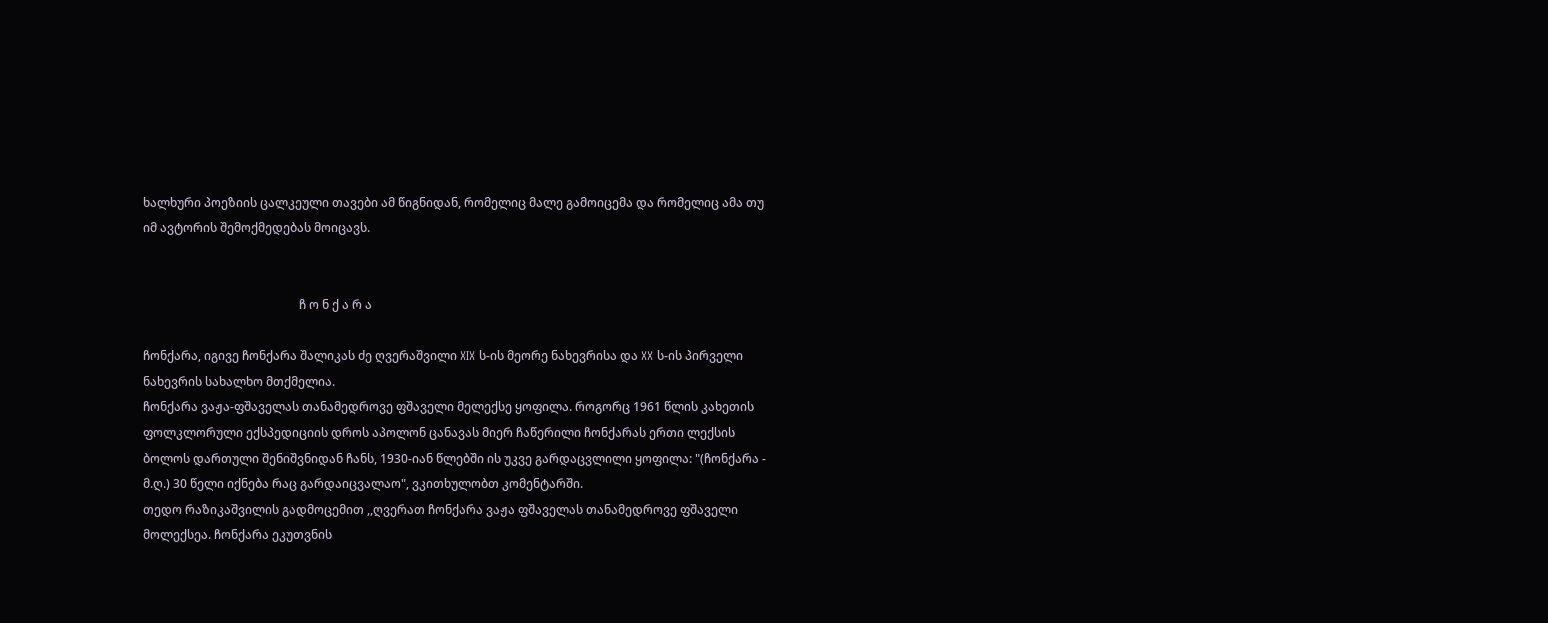ხალხური პოეზიის ცალკეული თავები ამ წიგნიდან, რომელიც მალე გამოიცემა და რომელიც ამა თუ იმ ავტორის შემოქმედებას მოიცავს.


                                                    ჩ ო ნ ქ ა რ ა

ჩონქარა, იგივე ჩონქარა შალიკას ძე ღვერაშვილი XIX ს-ის მეორე ნახევრისა და XX ს-ის პირველი ნახევრის სახალხო მთქმელია.
ჩონქარა ვაჟა-ფშაველას თანამედროვე ფშაველი მელექსე ყოფილა. როგორც 1961 წლის კახეთის ფოლკლორული ექსპედიციის დროს აპოლონ ცანავას მიერ ჩაწერილი ჩონქარას ერთი ლექსის ბოლოს დართული შენიშვნიდან ჩანს, 1930-იან წლებში ის უკვე გარდაცვლილი ყოფილა: "(ჩონქარა - მ.ღ.) 30 წელი იქნება რაც გარდაიცვალაო", ვკითხულობთ კომენტარში.
თედო რაზიკაშვილის გადმოცემით ,,ღვერათ ჩონქარა ვაჟა ფშაველას თანამედროვე ფშაველი მოლექსეა. ჩონქარა ეკუთვნის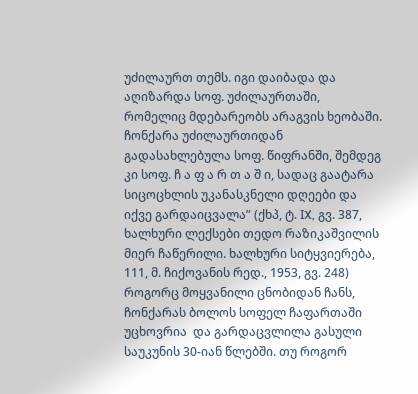უძილაურთ თემს. იგი დაიბადა და აღიზარდა სოფ. უძილაურთაში, რომელიც მდებარეობს არაგვის ხეობაში. ჩონქარა უძილაურთიდან გადასახლებულა სოფ. წიფრანში, შემდეგ კი სოფ. ჩ ა ფ ა რ თ ა შ ი, სადაც გაატარა სიცოცხლის უკანასკნელი დღეები და იქვე გარდაიცვალა” (ქხპ, ტ. IX, გვ. 387, ხალხური ლექსები თედო რაზიკაშვილის მიერ ჩაწერილი. ხალხური სიტყვიერება, 111, მ. ჩიქოვანის რედ., 1953, გვ. 248)
როგორც მოყვანილი ცნობიდან ჩანს, ჩონქარას ბოლოს სოფელ ჩაფართაში უცხოვრია  და გარდაცვლილა გასული საუკუნის 30-იან წლებში. თუ როგორ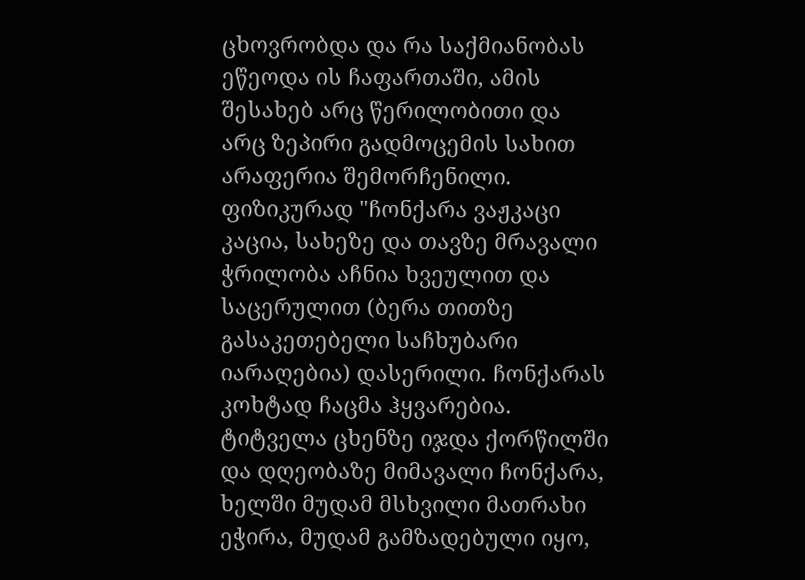ცხოვრობდა და რა საქმიანობას ეწეოდა ის ჩაფართაში, ამის შესახებ არც წერილობითი და არც ზეპირი გადმოცემის სახით არაფერია შემორჩენილი.
ფიზიკურად "ჩონქარა ვაჟკაცი კაცია, სახეზე და თავზე მრავალი ჭრილობა აჩნია ხვეულით და საცერულით (ბერა თითზე გასაკეთებელი საჩხუბარი იარაღებია) დასერილი. ჩონქარას კოხტად ჩაცმა ჰყვარებია. ტიტველა ცხენზე იჯდა ქორწილში და დღეობაზე მიმავალი ჩონქარა, ხელში მუდამ მსხვილი მათრახი ეჭირა, მუდამ გამზადებული იყო,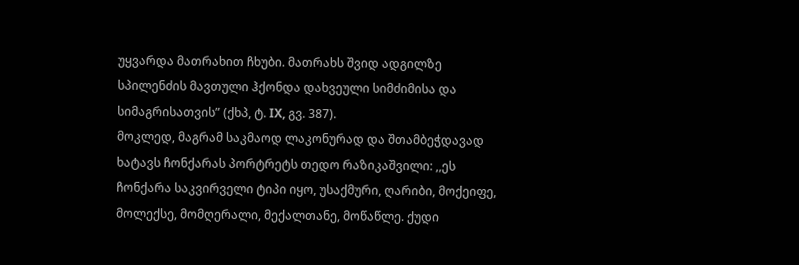უყვარდა მათრახით ჩხუბი. მათრახს შვიდ ადგილზე სპილენძის მავთული ჰქონდა დახვეული სიმძიმისა და სიმაგრისათვის” (ქხპ, ტ. IX, გვ. 387).
მოკლედ, მაგრამ საკმაოდ ლაკონურად და შთამბეჭდავად ხატავს ჩონქარას პორტრეტს თედო რაზიკაშვილი: ,,ეს ჩონქარა საკვირველი ტიპი იყო, უსაქმური, ღარიბი, მოქეიფე, მოლექსე, მომღერალი, მექალთანე, მოწაწლე. ქუდი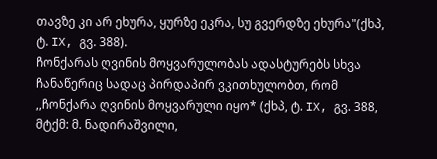თავზე კი არ ეხურა, ყურზე ეკრა, სუ გვერდზე ეხურა"(ქხპ, ტ. IX, გვ. 388).
ჩონქარას ღვინის მოყვარულობას ადასტურებს სხვა ჩანაწერიც სადაც პირდაპირ ვკითხულობთ, რომ ,,ჩონქარა ღვინის მოყვარული იყო* (ქხპ, ტ. IX, გვ. 388, მტქმ: მ. ნადირაშვილი,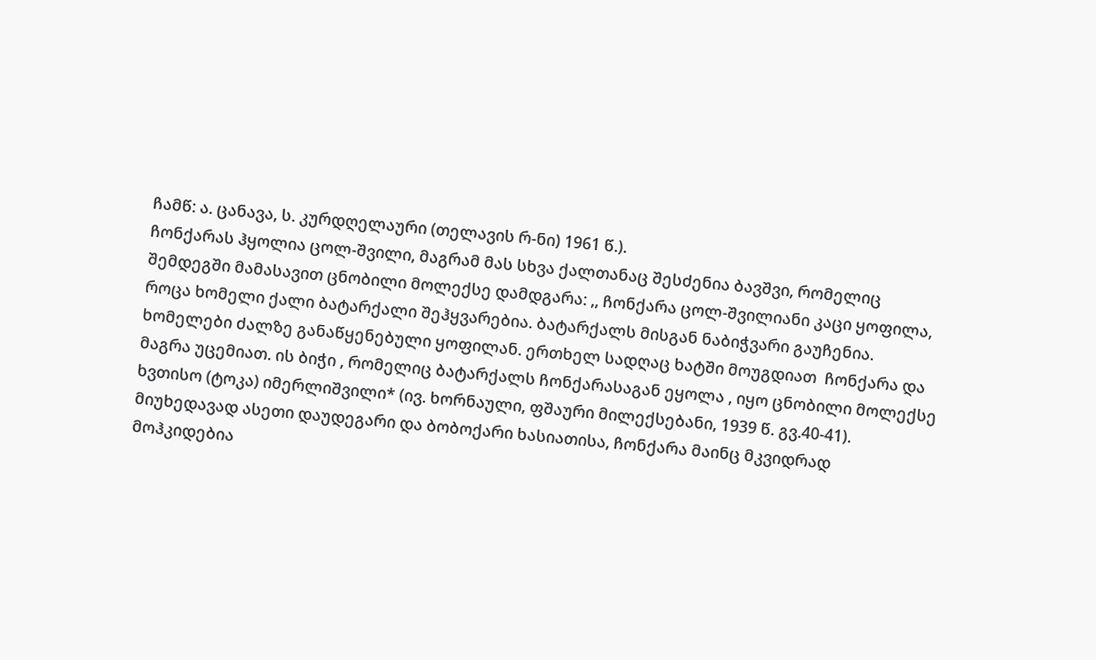ჩამწ: ა. ცანავა, ს. კურდღელაური (თელავის რ-ნი) 1961 წ.).
ჩონქარას ჰყოლია ცოლ-შვილი, მაგრამ მას სხვა ქალთანაც შესძენია ბავშვი, რომელიც შემდეგში მამასავით ცნობილი მოლექსე დამდგარა: ,, ჩონქარა ცოლ-შვილიანი კაცი ყოფილა, როცა ხომელი ქალი ბატარქალი შეჰყვარებია. ბატარქალს მისგან ნაბიჭვარი გაუჩენია. ხომელები ძალზე განაწყენებული ყოფილან. ერთხელ სადღაც ხატში მოუგდიათ  ჩონქარა და მაგრა უცემიათ. ის ბიჭი , რომელიც ბატარქალს ჩონქარასაგან ეყოლა , იყო ცნობილი მოლექსე ხვთისო (ტოკა) იმერლიშვილი* (ივ. ხორნაული, ფშაური მილექსებანი, 1939 წ. გვ.40-41).
მიუხედავად ასეთი დაუდეგარი და ბობოქარი ხასიათისა, ჩონქარა მაინც მკვიდრად მოჰკიდებია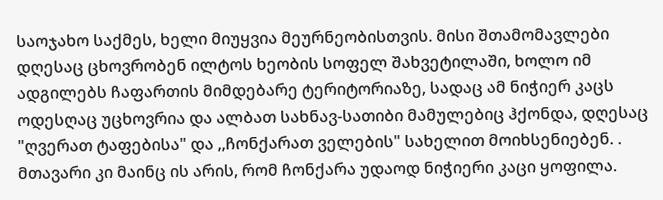საოჯახო საქმეს, ხელი მიუყვია მეურნეობისთვის. მისი შთამომავლები დღესაც ცხოვრობენ ილტოს ხეობის სოფელ შახვეტილაში, ხოლო იმ ადგილებს ჩაფართის მიმდებარე ტერიტორიაზე, სადაც ამ ნიჭიერ კაცს ოდესღაც უცხოვრია და ალბათ სახნავ-სათიბი მამულებიც ჰქონდა, დღესაც "ღვერათ ტაფებისა" და ,,ჩონქარათ ველების" სახელით მოიხსენიებენ. .
მთავარი კი მაინც ის არის, რომ ჩონქარა უდაოდ ნიჭიერი კაცი ყოფილა.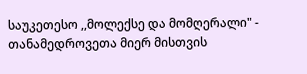საუკეთესო ,,მოლექსე და მომღერალი" - თანამედროვეთა მიერ მისთვის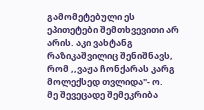გამომეტებული ეს ეპითეტები შემთხვევითი არ არის. აკი ვახტანგ რაზიკაშვილიც შენიშნავს, რომ ,,ვაჟა ჩონქარას კარგ მოლექსედ თვლიდა"- ო.
მე შევეცადე შემეკრიბა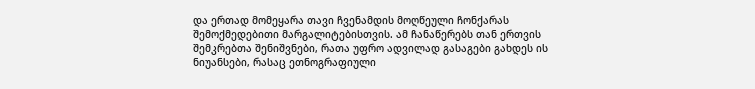და ერთად მომეყარა თავი ჩვენამდის მოღწეული ჩონქარას შემოქმედებითი მარგალიტებისთვის. ამ ჩანაწერებს თან ერთვის შემკრებთა შენიშვნები, რათა უფრო ადვილად გასაგები გახდეს ის ნიუანსები, რასაც ეთნოგრაფიული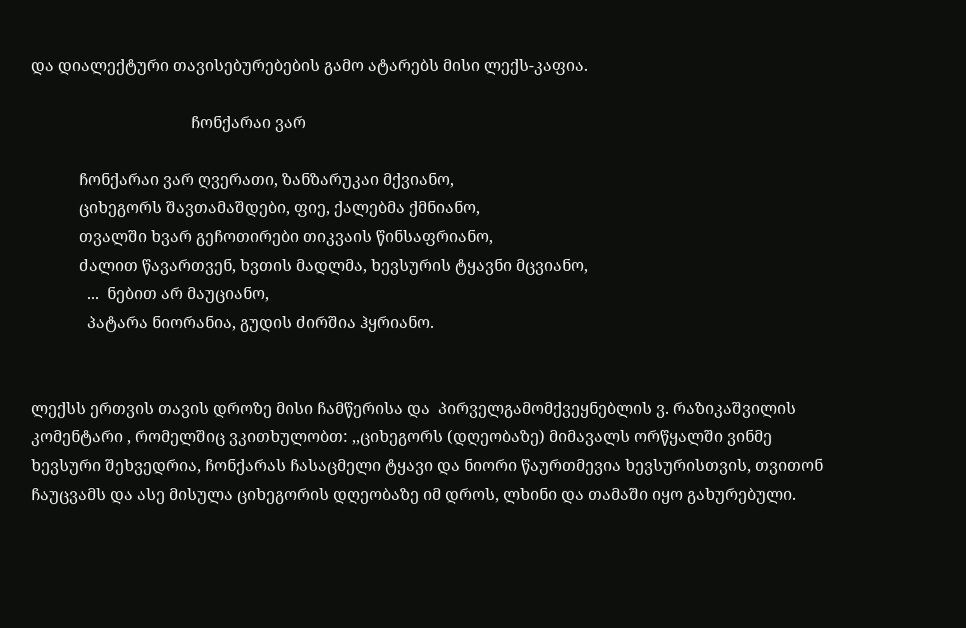და დიალექტური თავისებურებების გამო ატარებს მისი ლექს-კაფია.

                                        ჩონქარაი ვარ

            ჩონქარაი ვარ ღვერათი, ზანზარუკაი მქვიანო,
            ციხეგორს შავთამაშდები, ფიე, ქალებმა ქმნიანო,
            თვალში ხვარ გეჩოთირები თიკვაის წინსაფრიანო,
            ძალით წავართვენ, ხვთის მადლმა, ხევსურის ტყავნი მცვიანო,
              ...  ნებით არ მაუციანო,
              პატარა ნიორანია, გუდის ძირშია ჰყრიანო.


ლექსს ერთვის თავის დროზე მისი ჩამწერისა და  პირველგამომქვეყნებლის ვ. რაზიკაშვილის კომენტარი , რომელშიც ვკითხულობთ: ,,ციხეგორს (დღეობაზე) მიმავალს ორწყალში ვინმე ხევსური შეხვედრია, ჩონქარას ჩასაცმელი ტყავი და ნიორი წაურთმევია ხევსურისთვის, თვითონ ჩაუცვამს და ასე მისულა ციხეგორის დღეობაზე იმ დროს, ლხინი და თამაში იყო გახურებული.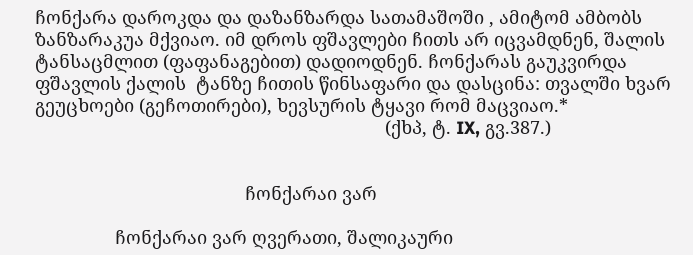ჩონქარა დაროკდა და დაზანზარდა სათამაშოში , ამიტომ ამბობს ზანზარაკუა მქვიაო. იმ დროს ფშავლები ჩითს არ იცვამდნენ, შალის ტანსაცმლით (ფაფანაგებით) დადიოდნენ. ჩონქარას გაუკვირდა ფშავლის ქალის  ტანზე ჩითის წინსაფარი და დასცინა: თვალში ხვარ გეუცხოები (გეჩოთირები), ხევსურის ტყავი რომ მაცვიაო.*
                                                                      (ქხპ, ტ. IX, გვ.387.)


                                          ჩონქარაი ვარ

                ჩონქარაი ვარ ღვერათი, შალიკაური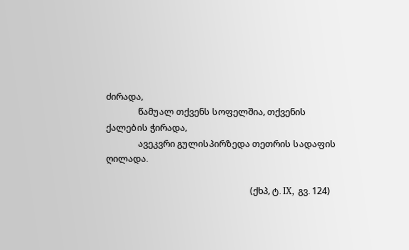ძირადა,
                წამუალ თქვენს სოფელშია, თქვენის ქალების ჭირადა,
                ავეკვრი გულისპირზედა თეთრის სადაფის ღილადა.

                                                                        (ქხპ, ტ. IX, გვ. 124)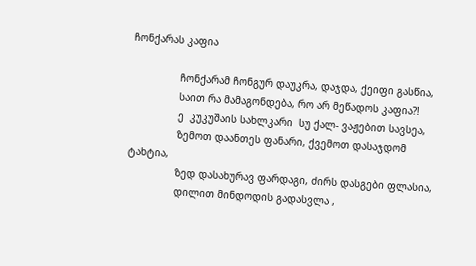ჩონქარას კაფია

                ჩონქარამ ჩონგურ დაუკრა, დაჯდა, ქეიფი გასწია,
                საით რა მამაგონდება, რო არ მეწადოს კაფია?!
                ე  კუკუშაის სახლკარი  სუ ქალ- ვაჟებით სავსეა,
                ზემოთ დაანთეს ფანარი, ქვემოთ დასაჯდომ ტახტია,
                ზედ დასახურავ ფარდაგი, ძირს დასგები ფლასია,
                დილით მინდოდის გადასვლა ,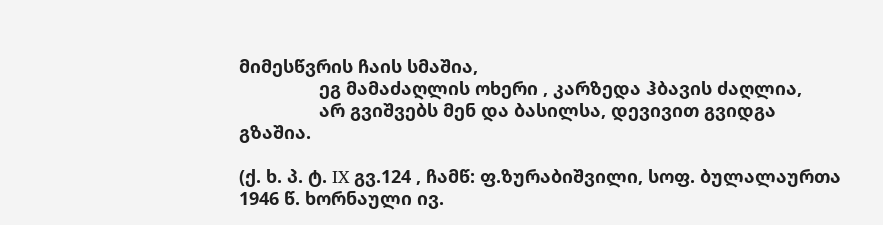მიმესწვრის ჩაის სმაშია,
                ეგ მამაძაღლის ოხერი , კარზედა ჰბავის ძაღლია,
                არ გვიშვებს მენ და ბასილსა, დევივით გვიდგა გზაშია.

(ქ. ხ. პ. ტ. IX გვ.124 , ჩამწ: ფ.ზურაბიშვილი, სოფ. ბულალაურთა  1946 წ. ხორნაული ივ.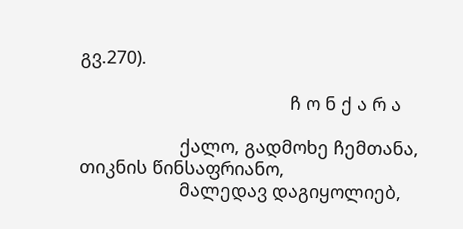გვ.270).

                                          ჩ ო ნ ქ ა რ ა

                    ქალო, გადმოხე ჩემთანა, თიკნის წინსაფრიანო,
                    მალედავ დაგიყოლიებ,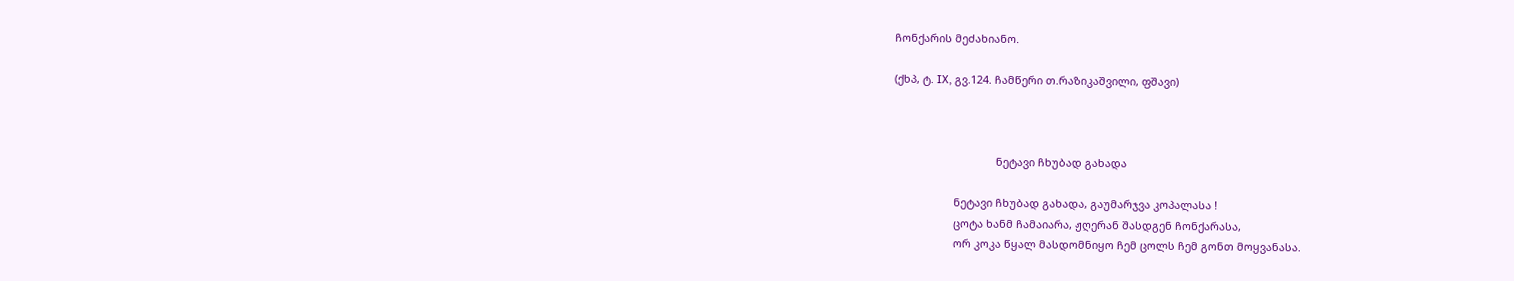ჩონქარის მეძახიანო.

(ქხპ, ტ. IX, გვ.124. ჩამწერი თ.რაზიკაშვილი, ფშავი)



                                  ნეტავი ჩხუბად გახადა

                    ნეტავი ჩხუბად გახადა, გაუმარჯვა კოპალასა !
                    ცოტა ხანმ ჩამაიარა, ჟღერან შასდგენ ჩონქარასა,
                    ორ კოკა წყალ მასდომნიყო ჩემ ცოლს ჩემ გონთ მოყვანასა.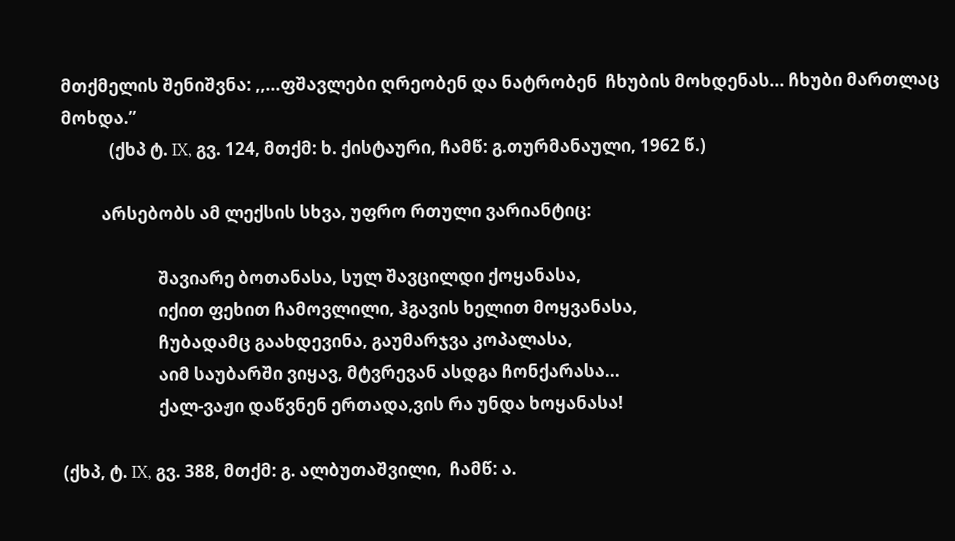მთქმელის შენიშვნა: ,,...ფშავლები ღრეობენ და ნატრობენ  ჩხუბის მოხდენას... ჩხუბი მართლაც მოხდა.”
            (ქხპ ტ. IX, გვ. 124, მთქმ: ხ. ქისტაური, ჩამწ: გ.თურმანაული, 1962 წ.)

          არსებობს ამ ლექსის სხვა, უფრო რთული ვარიანტიც:

                        შავიარე ბოთანასა, სულ შავცილდი ქოყანასა,
                        იქით ფეხით ჩამოვლილი, ჰგავის ხელით მოყვანასა,
                        ჩუბადამც გაახდევინა, გაუმარჯვა კოპალასა,
                        აიმ საუბარში ვიყავ, მტვრევან ასდგა ჩონქარასა...
                        ქალ-ვაჟი დაწვნენ ერთადა,ვის რა უნდა ხოყანასა!

(ქხპ, ტ. IX, გვ. 388, მთქმ: გ. ალბუთაშვილი,  ჩამწ: ა.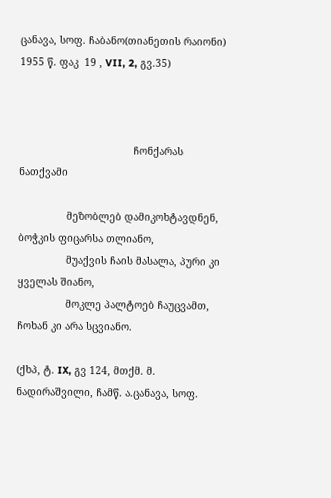ცანავა, სოფ. ჩაბანო(თიანეთის რაიონი)  1955 წ. ფაკ  19 , VII, 2, გვ.35)



                                      ჩონქარას ნათქვამი

                მეზობლებ დამიკოხტავდნენ, ბოჭკის ფიცარსა თლიანო,
                მუაქვის ჩაის მასალა, პური კი ყველას შიანო,
                მოკლე პალტოებ ჩაუცვამთ, ჩოხან კი არა სცვიანო.

(ქხპ, ტ. IX, გვ 124, მთქმ. მ. ნადირაშვილი, ჩამწ. ა.ცანავა, სოფ.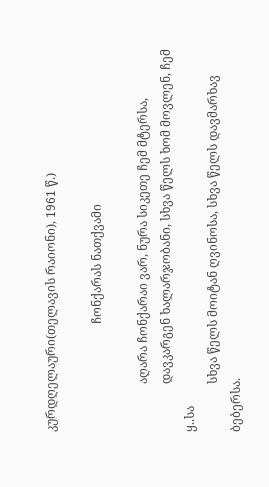კურდღელაური(თელავის რაიონი), 1961 წ.)

                                    ჩონქარას ნათქვამი

                აღარა ჩონქარაი ვარ, ნურა სიკეთე ჩემ მტერსა,
                დავკარგენ ხალარჯობანი, სხვა წელს ხომ მოვლენ, ჩემ ყ..სა
                სხვა წელს მოიტან ღვინოსა, სხვა წელს დავმარხავ ბებერსა.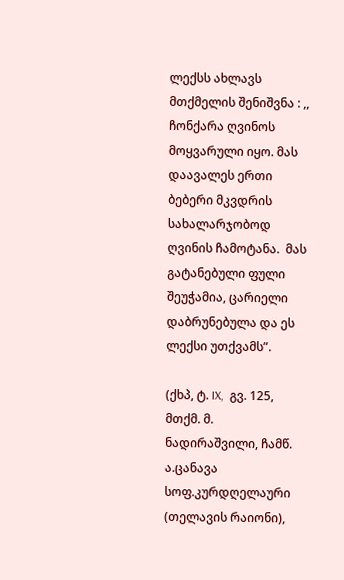ლექსს ახლავს მთქმელის შენიშვნა : ,, ჩონქარა ღვინოს მოყვარული იყო. მას დაავალეს ერთი ბებერი მკვდრის სახალარჯობოდ ღვინის ჩამოტანა.  მას გატანებული ფული შეუჭამია, ცარიელი დაბრუნებულა და ეს ლექსი უთქვამს”.

(ქხპ, ტ. IX,  გვ. 125, მთქმ. მ. ნადირაშვილი, ჩამწ. ა.ცანავა სოფ.კურდღელაური (თელავის რაიონი),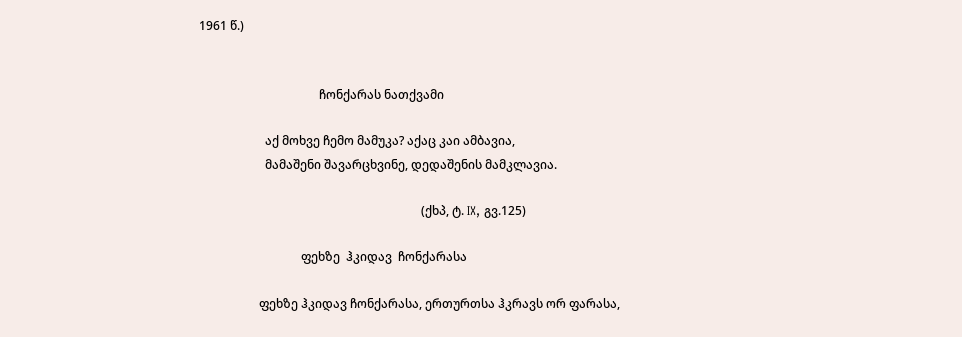1961 წ.)


                                        ჩონქარას ნათქვამი

                      აქ მოხვე ჩემო მამუკა? აქაც კაი ამბავია,
                      მამაშენი შავარცხვინე, დედაშენის მამკლავია.

                                                                          (ქხპ, ტ. IX, გვ.125)

                                  ფეხზე  ჰკიდავ  ჩონქარასა

                    ფეხზე ჰკიდავ ჩონქარასა, ერთურთსა ჰკრავს ორ ფარასა,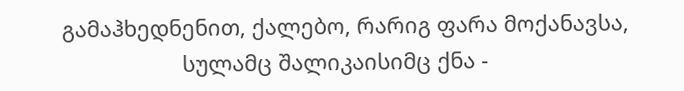გამაჰხედნენით, ქალებო, რარიგ ფარა მოქანავსა,
                    სულამც შალიკაისიმც ქნა -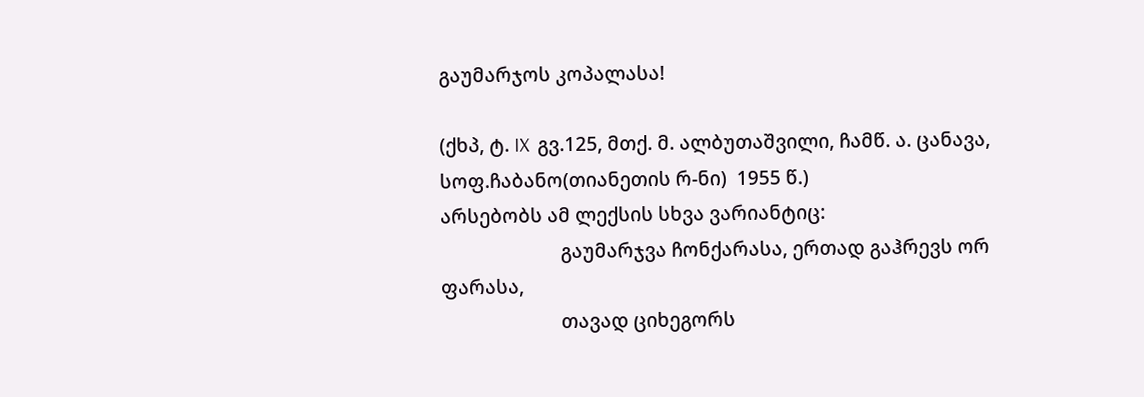გაუმარჯოს კოპალასა!

(ქხპ, ტ. IX  გვ.125, მთქ. მ. ალბუთაშვილი, ჩამწ. ა. ცანავა, სოფ.ჩაბანო(თიანეთის რ-ნი)  1955 წ.)
არსებობს ამ ლექსის სხვა ვარიანტიც:
                        გაუმარჯვა ჩონქარასა, ერთად გაჰრევს ორ ფარასა,
                        თავად ციხეგორს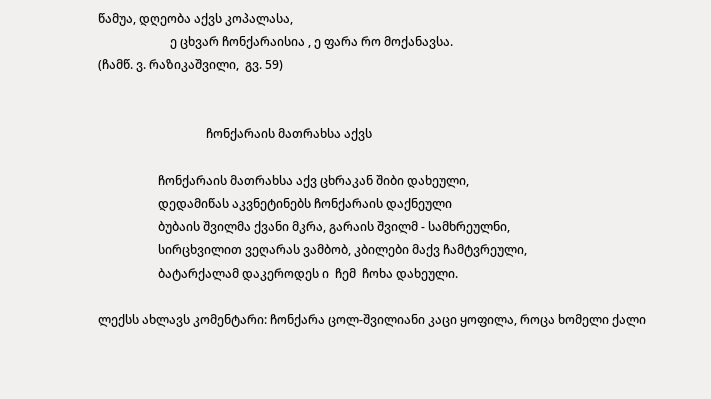წამუა, დღეობა აქვს კოპალასა,
                        ე ცხვარ ჩონქარაისია , ე ფარა რო მოქანავსა.
(ჩამწ. ვ. რაზიკაშვილი,  გვ. 59)


                                    ჩონქარაის მათრახსა აქვს

                    ჩონქარაის მათრახსა აქვ ცხრაკან შიბი დახეული,
                    დედამიწას აკვნეტინებს ჩონქარაის დაქნეული
                    ბუბაის შვილმა ქვანი მკრა, გარაის შვილმ - სამხრეულნი,
                    სირცხვილით ვეღარას ვამბობ, კბილები მაქვ ჩამტვრეული,
                    ბატარქალამ დაკეროდეს ი  ჩემ  ჩოხა დახეული.

ლექსს ახლავს კომენტარი: ჩონქარა ცოლ-შვილიანი კაცი ყოფილა, როცა ხომელი ქალი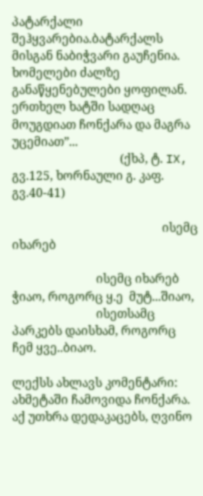პატარქალი შეჰყვარებია.ბატარქალს მისგან ნაბიჭვარი გაუჩენია. ხომელები ძალზე განაწყენებულები ყოფილან. ერთხელ ხატში სადღაც მოუგდიათ ჩონქარა და მაგრა უცემიათ”...
                                    (ქხპ, ტ. IX, გვ.125, ხორნაული გ. კაფ. გვ.40-41)

                                                  ისემც იხარებ

                            ისემც იხარებ ჭიაო, როგორც ყ.ე  მუტ...შიაო,
                            ისეთსამც პარკებს დაისხამ, როგორც ჩემ ყვე..ბიაო.

ლექსს ახლავს კომენტარი: ახმეტაში ჩამოვიდა ჩონქარა. აქ უთხრა დედაკაცებს, ღვინო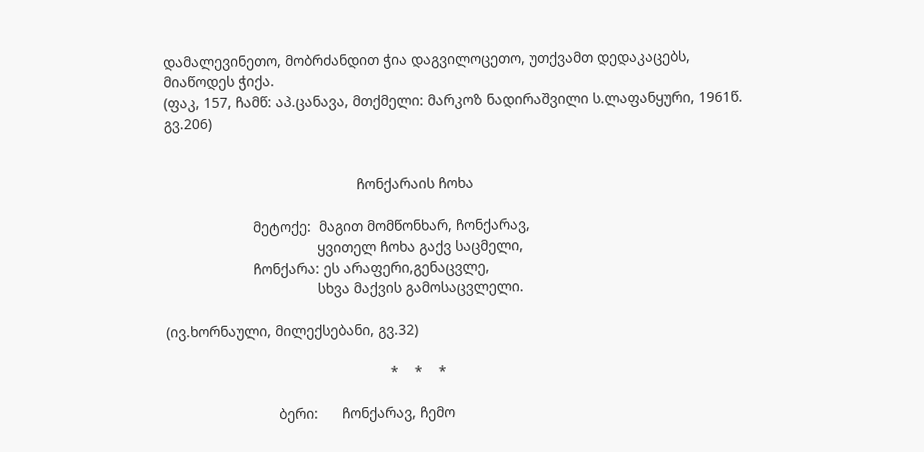დამალევინეთო, მობრძანდით ჭია დაგვილოცეთო, უთქვამთ დედაკაცებს, მიაწოდეს ჭიქა.
(ფაკ, 157, ჩამწ: აპ.ცანავა, მთქმელი: მარკოზ ნადირაშვილი ს.ლაფანყური, 1961წ. გვ.206)


                                                ჩონქარაის ჩოხა

                      მეტოქე:  მაგით მომწონხარ, ჩონქარავ,
                                      ყვითელ ჩოხა გაქვ საცმელი,
                      ჩონქარა: ეს არაფერი,გენაცვლე,
                                      სხვა მაქვის გამოსაცვლელი.

(ივ.ხორნაული, მილექსებანი, გვ.32)

                                                        *    *    *

                            ბერი:      ჩონქარავ, ჩემო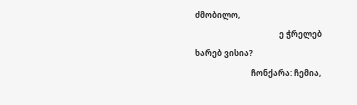ძმობილო,
                                          ე ჭრელებ ხარებ ვისია?
                            ჩონქარა: ჩემია,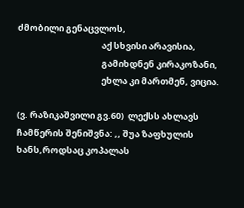ძმობილი გენაცვლოს,
                                          აქ სხვისი არავისია,
                                          გამიხდნენ კირაკოზანი,
                                          ეხლა კი მართმენ, ვიცია.

(ვ. რაზიკაშვილი გვ.60)  ლექსს ახლავს ჩამწერის შენიშვნა: ,, შუა ზაფხულის ხანს,როდსაც კოპალას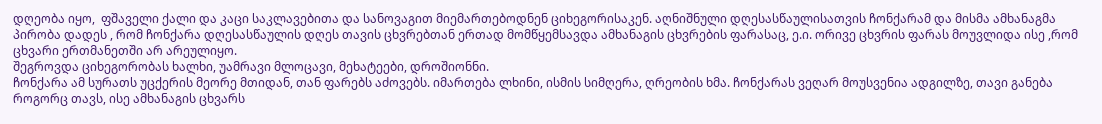დღეობა იყო,  ფშაველი ქალი და კაცი საკლავებითა და სანოვაგით მიემართებოდნენ ციხეგორისაკენ. აღნიშნული დღესასწაულისათვის ჩონქარამ და მისმა ამხანაგმა პირობა დადეს , რომ ჩონქარა დღესასწაულის დღეს თავის ცხვრებთან ერთად მომწყემსავდა ამხანაგის ცხვრების ფარასაც, ე.ი. ორივე ცხვრის ფარას მოუვლიდა ისე ,რომ ცხვარი ერთმანეთში არ არეულიყო.
შეგროვდა ციხეგორობას ხალხი, უამრავი მლოცავი, მეხატეები, დროშიონნი.
ჩონქარა ამ სურათს უცქერის მეორე მთიდან, თან ფარებს აძოვებს. იმართება ლხინი, ისმის სიმღერა, ღრეობის ხმა. ჩონქარას ვეღარ მოუსვენია ადგილზე, თავი განება როგორც თავს, ისე ამხანაგის ცხვარს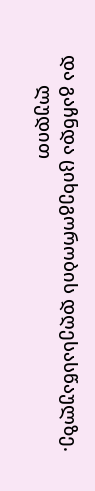და გაჩნდა ციხეგორობის დღესასწაულზე.
      ლუდით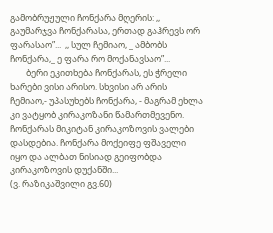გამობრუჟული ჩონქარა მღერის: ,, გაუმარჯვა ჩონქარასა, ერთად გაჰრევს ორ ფარასაო”...  ,, სულ ჩემიაო, _ ამბობს ჩონქარა,_ ე ფარა რო მოქანავსაო”...
        ბერი ეკითხება ჩონქარას, ეს ჭრელი ხარები ვისი არისო. სხვისი არ არის ჩემიაო,- უპასუხებს ჩონქარა, - მაგრამ ეხლა კი ვატყობ კირაკოზანი წამართმევენო. ჩონქარას მიკიტან კირაკოზოვის ვალები დასდებია. ჩონქარა მოქეიფე ფშაველი იყო და ალბათ ნისიად გეიფობდა კირაკოზოვის დუქანში...
(ვ. რაზიკაშვილი გვ.60)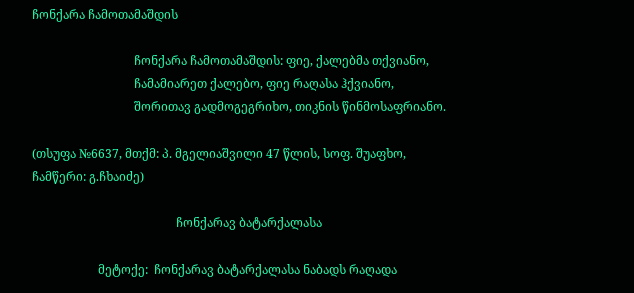ჩონქარა ჩამოთამაშდის

                                  ჩონქარა ჩამოთამაშდის: ფიე, ქალებმა თქვიანო,
                                  ჩამამიარეთ ქალებო, ფიე რაღასა ჰქვიანო,
                                  შორითავ გადმოგეგრიხო, თიკნის წინმოსაფრიანო.

(თსუფა №6637, მთქმ: პ. მგელიაშვილი 47 წლის, სოფ. შუაფხო, ჩამწერი: გ.ჩხაიძე)

                                                ჩონქარავ ბატარქალასა

                      მეტოქე:  ჩონქარავ ბატარქალასა ნაბადს რაღადა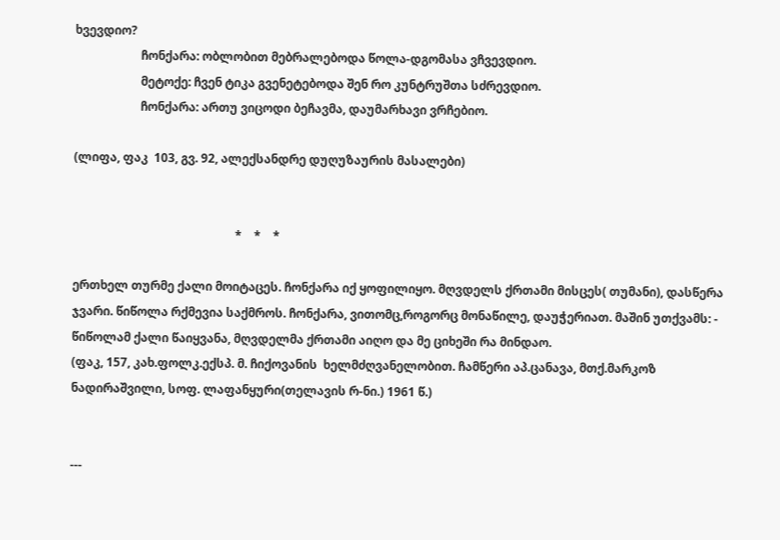ხვევდიო?
                      ჩონქარა: ობლობით მებრალებოდა წოლა-დგომასა ვჩვევდიო.
                      მეტოქე: ჩვენ ტიკა გვენეტებოდა შენ რო კუნტრუშთა სძრევდიო.
                      ჩონქარა: ართუ ვიცოდი ბეჩავმა, დაუმარხავი ვრჩებიო.

(ლიფა, ფაკ  103, გვ. 92, ალექსანდრე დუღუზაურის მასალები)


                                                      *    *    *

ერთხელ თურმე ქალი მოიტაცეს. ჩონქარა იქ ყოფილიყო. მღვდელს ქრთამი მისცეს( თუმანი), დასწერა ჯვარი. წიწოლა რქმევია საქმროს. ჩონქარა, ვითომც,როგორც მონაწილე, დაუჭერიათ. მაშინ უთქვამს: - წიწოლამ ქალი წაიყვანა, მღვდელმა ქრთამი აიღო და მე ციხეში რა მინდაო.
(ფაკ, 157, კახ.ფოლკ.ექსპ. მ. ჩიქოვანის  ხელმძღვანელობით. ჩამწერი აპ.ცანავა, მთქ.მარკოზ ნადირაშვილი, სოფ. ლაფანყური(თელავის რ-ნი.) 1961 წ.)


---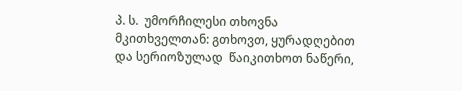პ. ს.  უმორჩილესი თხოვნა მკითხველთან: გთხოვთ, ყურადღებით და სერიოზულად  წაიკითხოთ ნაწერი,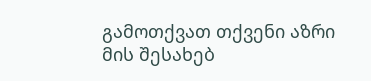გამოთქვათ თქვენი აზრი მის შესახებ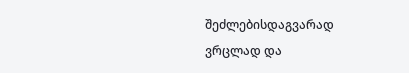შეძლებისდაგვარად ვრცლად და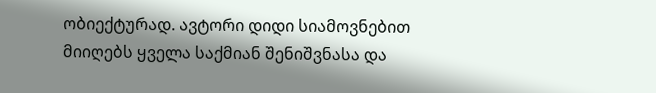ობიექტურად. ავტორი დიდი სიამოვნებით მიიღებს ყველა საქმიან შენიშვნასა და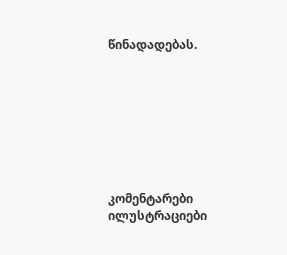წინადადებას.








კომენტარები ილუსტრაციები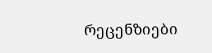რეცენზიები